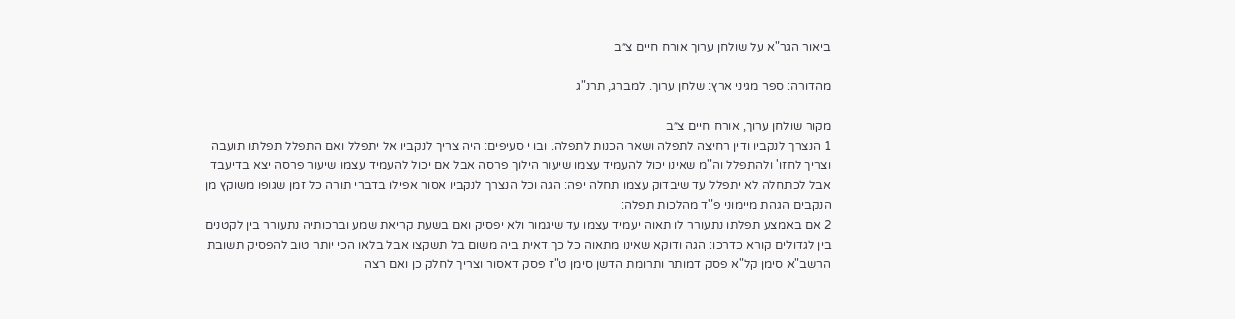ביאור הגר"א על שולחן ערוך אורח חיים צ״ב

מהדורה: ספר מגיני ארץ: שלחן ערוך. למברג, תרנ"ג

מקור שולחן ערוך, אורח חיים צ״ב
1 הנצרך לנקביו ודין רחיצה לתפלה ושאר הכנות לתפלה. ובו י סעיפים: היה צריך לנקביו אל יתפלל ואם התפלל תפלתו תועבה וצריך לחזו' ולהתפלל וה"מ שאינו יכול להעמיד עצמו שיעור הילוך פרסה אבל אם יכול להעמיד עצמו שיעור פרסה יצא בדיעבד אבל לכתחלה לא יתפלל עד שיבדוק עצמו תחלה יפה: הגה וכל הנצרך לנקביו אסור אפילו בדברי תורה כל זמן שגופו משוקץ מן הנקבים הגהת מיימוני פ"ד מהלכות תפלה:
2 אם באמצע תפלתו נתעורר לו תאוה יעמיד עצמו עד שיגמור ולא יפסיק ואם בשעת קריאת שמע וברכותיה נתעורר בין לקטנים בין לגדולים קורא כדרכו: הגה ודוקא שאינו מתאוה כל כך דאית ביה משום בל תשקצו אבל בלאו הכי יותר טוב להפסיק תשובת הרשב"א סימן קל"א פסק דמותר ותרומת הדשן סימן ט"ז פסק דאסור וצריך לחלק כן ואם רצה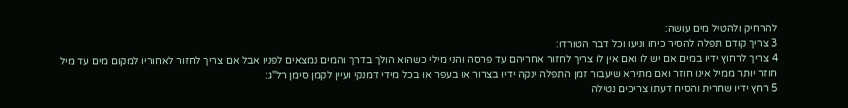להרחיק ולהטיל מים עושה:
3 צריך קודם תפלה להסיר כיחו וניעו וכל דבר הטורדו:
4 צריך לרחוץ ידיו במים אם יש לו ואם אין לו צריך לחזור אחריהם עד פרסה והני מילי כשהוא הולך בדרך והמים נמצאים לפניו אבל אם צריך לחזור לאחוריו למקום מים עד מיל חוזר יותר ממיל אינו חוזר ואם מתירא שיעבור זמן התפלה ינקה ידיו בצרור או בעפר או בכל מידי דמנקי ועיין לקמן סימן רל"ג:
5 רחץ ידיו שחרית והסיח דעתו צריכים נטילה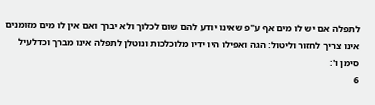לתפלה אם יש לו מים אף ע"פ שאינו יודע להם שום לכלוך ולא יברך ואם אין לו מים מזומנים אינו צריך לחזור וליטול: הגה ואפילו היו ידיו מלוכלכות ונוטלן לתפלה אינו מברך וכדלעיל סימן ו':
6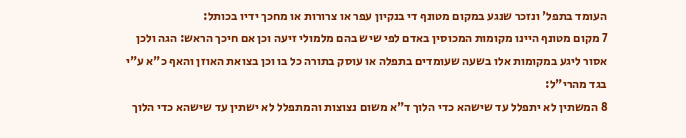העומד בתפל' ונזכר שנגע במקום מטונף די בנקיון עפר או צרורות או מחכך ידיו בכותל:
7 מקום מטונף היינו מקומות המכוסין באדם לפי שיש בהם מלמולי זיעה וכן אם חיכך הראש: הגה ולכן אסור ליגע במקומות אלו בשעה שעומדים בתפלה או עוסק בתורה כל בו וכן בצואת האוזן והאף כ"א ע"י בגד מהרי"ל:
8 המשתין לא יתפלל עד שישהא כדי הלוך ד"א משום נצוצות והמתפלל לא ישתין עד שישהא כדי הלוך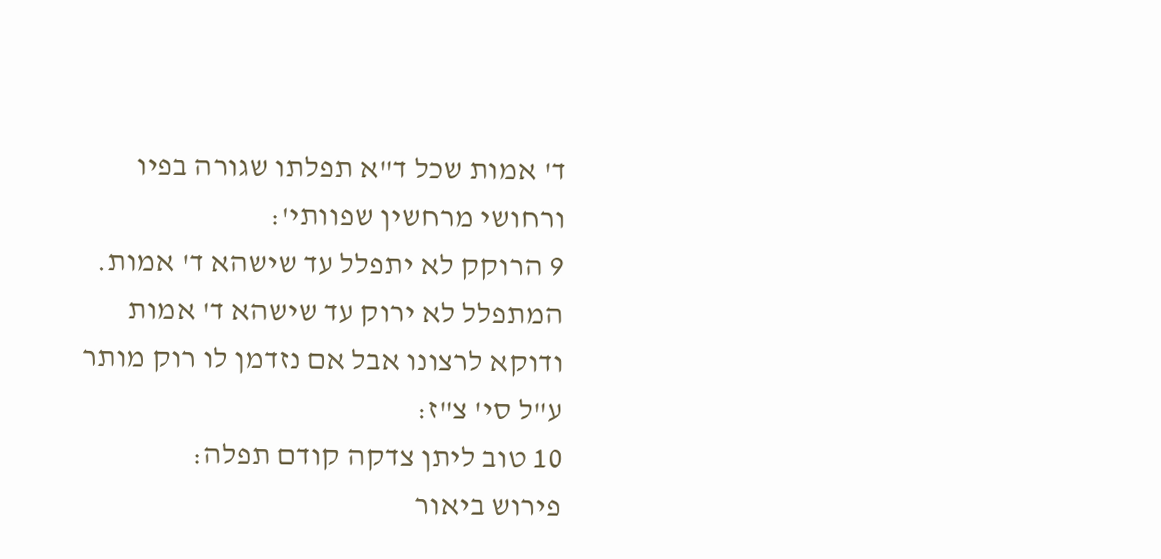ד' אמות שכל ד"א תפלתו שגורה בפיו ורחושי מרחשין שפוותי':
9 הרוקק לא יתפלל עד שישהא ד' אמות. המתפלל לא ירוק עד שישהא ד' אמות ודוקא לרצונו אבל אם נזדמן לו רוק מותר ע"ל סי' צ"ז:
10 טוב ליתן צדקה קודם תפלה:
פירוש ביאור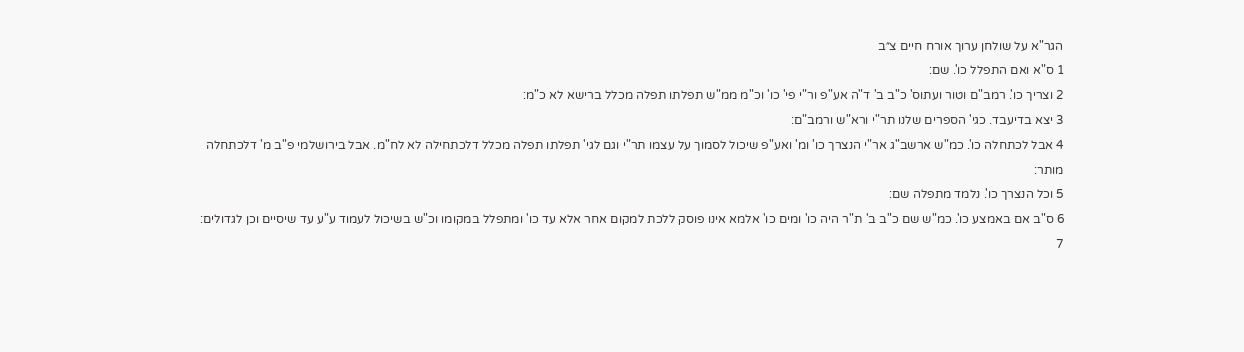הגר"א על שולחן ערוך אורח חיים צ״ב
1 ס"א ואם התפלל כו'. שם:
2 וצריך כו'. רמב"ם וטור ועתוס' כ"ב ב' ד"ה אע"פ ור"י פי' כו' וכ"מ ממ"ש תפלתו תפלה מכלל ברישא לא כ"מ:
3 יצא בדיעבד. כגי' הספרים שלנו תר"י ורא"ש ורמב"ם:
4 אבל לכתחלה כו'. כמ"ש ארשב"ג אר"י הנצרך כו' ומ' ואע"פ שיכול לסמוך על עצמו תר"י וגם לגי' תפלתו תפלה מכלל דלכתחילה לא לח"מ. אבל בירושלמי פ"ב מ' דלכתחלה מותר:
5 וכל הנצרך כו'. נלמד מתפלה שם:
6 ס"ב אם באמצע כו'. כמ"ש שם כ"ב ב' ת"ר היה כו' ומים כו' אלמא אינו פוסק ללכת למקום אחר אלא עד כו' ומתפלל במקומו וכ"ש בשיכול לעמוד ע"ע עד שיסיים וכן לגדולים:
7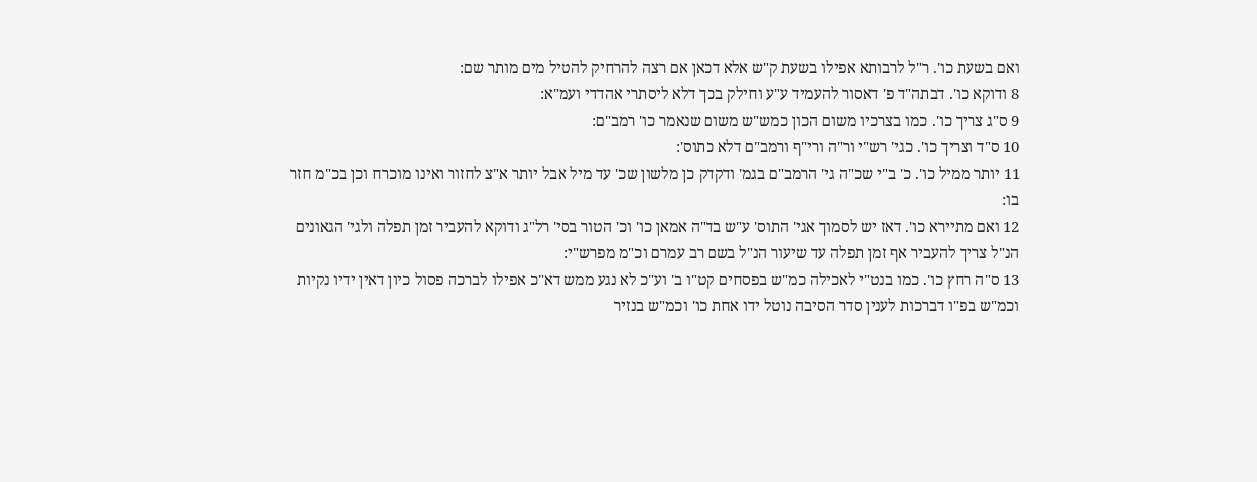ואם בשעת כו'. ר"ל לרבותא אפילו בשעת ק"ש אלא דכאן אם רצה להרחיק להטיל מים מותר שם:
8 ודוקא כו'. דבתה"ד פ' דאסור להעמיד ע"ע וחילק בכך דלא ליסתרי אהדדי ועמ"א:
9 ס"ג צריך כו'. כמו בצרכיו משום הכון כמש"ש משום שנאמר כו' רמב"ם:
10 ס"ד וצריך כו'. כגי' רש"י ור"ה ורי"ף ורמב"ם דלא כתוס':
11 יותר ממיל כו'. כ' ב"י שכ"ה גי' הרמב"ם בגמ' ודקדק כן מלשון שכ' עד מיל אבל יותר א"צ לחזור ואינו מוכרח וכן בכ"מ חזר בו:
12 ואם מתיירא כו'. דאז יש לסמוך אגי' התוס' ע"ש בד"ה אמאן כו' וכ' הטור בסי' רל"ג ודוקא להעביר זמן תפלה ולגי' הגאונים הנ"ל צריך להעביר אף זמן תפלה עד שיעור הנ"ל בשם רב עמרם וכ"מ מפרש"י:
13 ס"ה רחץ כו'. כמו בנט"י לאכילה כמ"ש בפסחים קט"ו ב' וע"כ לא נגע ממש דא"כ אפילו לברכה פסול כיון דאין ידיו נקיות וכמ"ש בפ"ו דברכות לענין סדר הסיבה נוטל ידו אחת כו' וכמ"ש בנזיר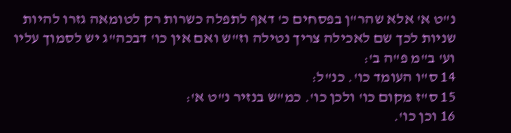נ"ט א' אלא שהר"ן בפסחים כ' דאף לתפלה כשרות רק לטומאה גזרו להיות שניות לכך שם לאכילה צריך נטילה וז"ש ואם אין כו' דבכה"ג יש לסמוך עליו וע' ב"מ פ"ה ב':
14 ס"ו העומד כו'. כנ"ל:
15 ס"ז מקום כו' ולכן כו'. כמ"ש בנזיר נ"ט א':
16 וכן כו'.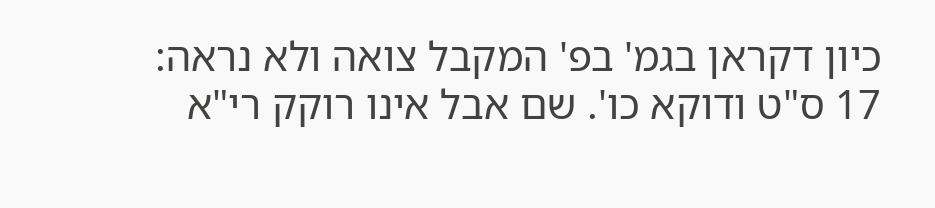כיון דקראן בגמ' בפ' המקבל צואה ולא נראה:
17 ס"ט ודוקא כו'. שם אבל אינו רוקק רי"א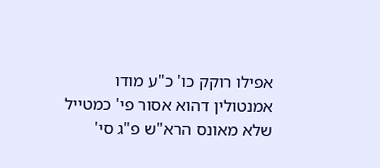אפילו רוקק כו' כ"ע מודו אמנטולין דהוא אסור פי' כמטייל שלא מאונס הרא"ש פ"ג סי'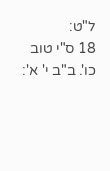ל"ט:
18 ס"י טוב כו'. ב"ב י' א':